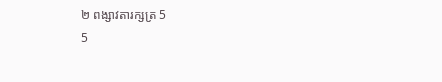២ ពង្សាវតារក្សត្រ 5
5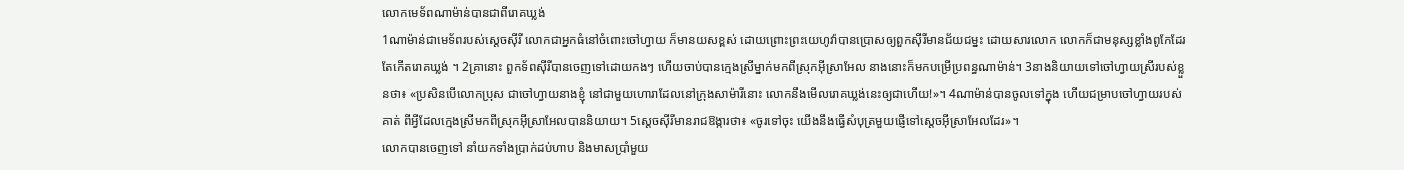លោកមេទ័ពណាម៉ាន់បានជាពីរោគឃ្លង់
1ណាម៉ាន់ជាមេទ័ពរបស់ស្តេចស៊ីរី លោកជាអ្នកធំនៅចំពោះចៅហ្វាយ ក៏មានយសខ្ពស់ ដោយព្រោះព្រះយេហូវ៉ាបានប្រោសឲ្យពួកស៊ីរីមានជ័យជម្នះ ដោយសារលោក លោកក៏ជាមនុស្សខ្លាំងពូកែដែរ តែកើតរោគឃ្លង់ ។ 2គ្រានោះ ពួកទ័ពស៊ីរីបានចេញទៅដោយកងៗ ហើយចាប់បានក្មេងស្រីម្នាក់មកពីស្រុកអ៊ីស្រាអែល នាងនោះក៏មកបម្រើប្រពន្ធណាម៉ាន់។ 3នាងនិយាយទៅចៅហ្វាយស្រីរបស់ខ្លួនថា៖ «ប្រសិនបើលោកប្រុស ជាចៅហ្វាយនាងខ្ញុំ នៅជាមួយហោរាដែលនៅក្រុងសាម៉ារីនោះ លោកនឹងមើលរោគឃ្លង់នេះឲ្យជាហើយ!»។ 4ណាម៉ាន់បានចូលទៅក្នុង ហើយជម្រាបចៅហ្វាយរបស់គាត់ ពីអ្វីដែលក្មេងស្រីមកពីស្រុកអ៊ីស្រាអែលបាននិយាយ។ 5ស្តេចស៊ីរីមានរាជឱង្ការថា៖ «ចូរទៅចុះ យើងនឹងធ្វើសំបុត្រមួយផ្ញើទៅស្តេចអ៊ីស្រាអែលដែរ»។
លោកបានចេញទៅ នាំយកទាំងប្រាក់ដប់ហាប និងមាសប្រាំមួយ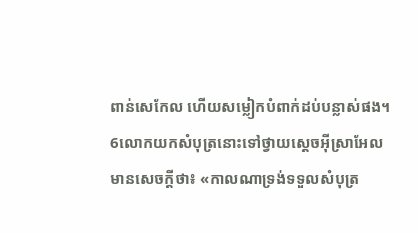ពាន់សេកែល ហើយសម្លៀកបំពាក់ដប់បន្លាស់ផង។ 6លោកយកសំបុត្រនោះទៅថ្វាយស្តេចអ៊ីស្រាអែល មានសេចក្ដីថា៖ «កាលណាទ្រង់ទទួលសំបុត្រ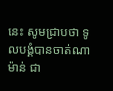នេះ សូមជ្រាបថា ទូលបង្គំបានចាត់ណាម៉ាន់ ជា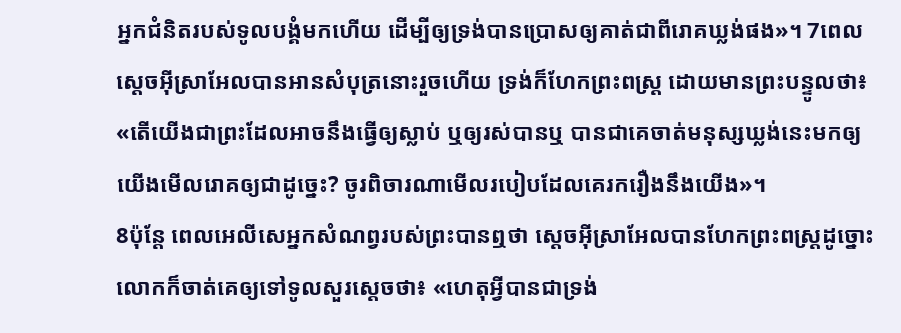អ្នកជំនិតរបស់ទូលបង្គំមកហើយ ដើម្បីឲ្យទ្រង់បានប្រោសឲ្យគាត់ជាពីរោគឃ្លង់ផង»។ 7ពេលស្តេចអ៊ីស្រាអែលបានអានសំបុត្រនោះរួចហើយ ទ្រង់ក៏ហែកព្រះពស្ត្រ ដោយមានព្រះបន្ទូលថា៖ «តើយើងជាព្រះដែលអាចនឹងធ្វើឲ្យស្លាប់ ឬឲ្យរស់បានឬ បានជាគេចាត់មនុស្សឃ្លង់នេះមកឲ្យយើងមើលរោគឲ្យជាដូច្នេះ? ចូរពិចារណាមើលរបៀបដែលគេរករឿងនឹងយើង»។
8ប៉ុន្តែ ពេលអេលីសេអ្នកសំណព្វរបស់ព្រះបានឮថា ស្តេចអ៊ីស្រាអែលបានហែកព្រះពស្ត្រដូច្នោះ លោកក៏ចាត់គេឲ្យទៅទូលសួរស្តេចថា៖ «ហេតុអ្វីបានជាទ្រង់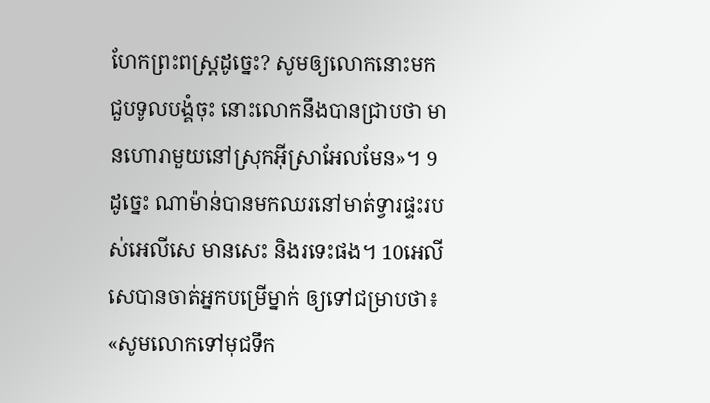ហែកព្រះពស្ត្រដូច្នេះ? សូមឲ្យលោកនោះមកជួបទូលបង្គំចុះ នោះលោកនឹងបានជ្រាបថា មានហោរាមួយនៅស្រុកអ៊ីស្រាអែលមែន»។ 9ដូច្នេះ ណាម៉ាន់បានមកឈរនៅមាត់ទ្វារផ្ទះរបស់អេលីសេ មានសេះ និងរទេះផង។ 10អេលីសេបានចាត់អ្នកបម្រើម្នាក់ ឲ្យទៅជម្រាបថា៖ «សូមលោកទៅមុជទឹក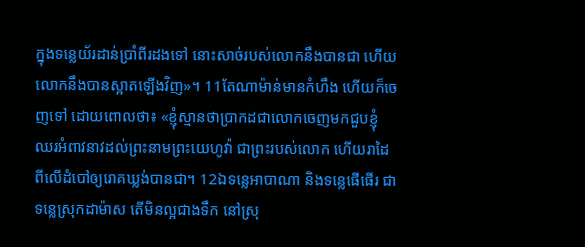ក្នុងទន្លេយ័រដាន់ប្រាំពីរដងទៅ នោះសាច់របស់លោកនឹងបានជា ហើយលោកនឹងបានស្អាតឡើងវិញ»។ 11តែណាម៉ាន់មានកំហឹង ហើយក៏ចេញទៅ ដោយពោលថា៖ «ខ្ញុំស្មានថាប្រាកដជាលោកចេញមកជួបខ្ញុំ ឈរអំពាវនាវដល់ព្រះនាមព្រះយេហូវ៉ា ជាព្រះរបស់លោក ហើយរាដៃពីលើដំបៅឲ្យរោគឃ្លង់បានជា។ 12ឯទន្លេអាបាណា និងទន្លេផើផើរ ជាទន្លេស្រុកដាម៉ាស តើមិនល្អជាងទឹក នៅស្រុ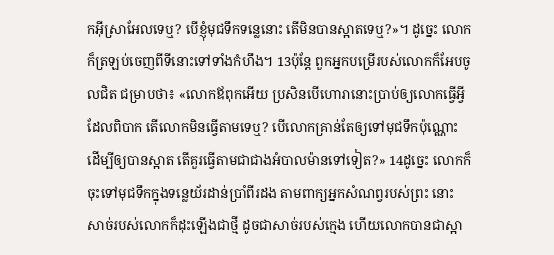កអ៊ីស្រាអែលទេឬ? បើខ្ញុំមុជទឹកទន្លេនោះ តើមិនបានស្អាតទេឬ?»។ ដូច្នេះ លោកក៏ត្រឡប់ចេញពីទីនោះទៅទាំងកំហឹង។ 13ប៉ុន្តែ ពួកអ្នកបម្រើរបស់លោកក៏អែបចូលជិត ជម្រាបថា៖ «លោកឪពុកអើយ ប្រសិនបើហោរានោះប្រាប់ឲ្យលោកធ្វើអ្វីដែលពិបាក តើលោកមិនធ្វើតាមទេឬ? បើលោកគ្រាន់តែឲ្យទៅមុជទឹកប៉ុណ្ណោះ ដើម្បីឲ្យបានស្អាត តើគួរធ្វើតាមជាជាងអំបាលម៉ានទៅទៀត?» 14ដូច្នេះ លោកក៏ចុះទៅមុជទឹកក្នុងទន្លេយ័រដាន់ប្រាំពីរដង តាមពាក្យអ្នកសំណព្វរបស់ព្រះ នោះសាច់របស់លោកក៏ដុះឡើងជាថ្មី ដូចជាសាច់របស់ក្មេង ហើយលោកបានជាស្អា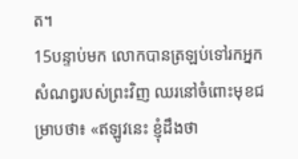ត។
15បន្ទាប់មក លោកបានត្រឡប់ទៅរកអ្នកសំណព្វរបស់ព្រះវិញ ឈរនៅចំពោះមុខជម្រាបថា៖ «ឥឡូវនេះ ខ្ញុំដឹងថា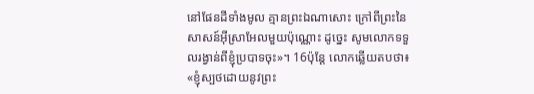នៅផែនដីទាំងមូល គ្មានព្រះឯណាសោះ ក្រៅពីព្រះនៃសាសន៍អ៊ីស្រាអែលមួយប៉ុណ្ណោះ ដូច្នេះ សូមលោកទទួលរង្វាន់ពីខ្ញុំប្របាទចុះ»។ 16ប៉ុន្តែ លោកឆ្លើយតបថា៖ «ខ្ញុំស្បថដោយនូវព្រះ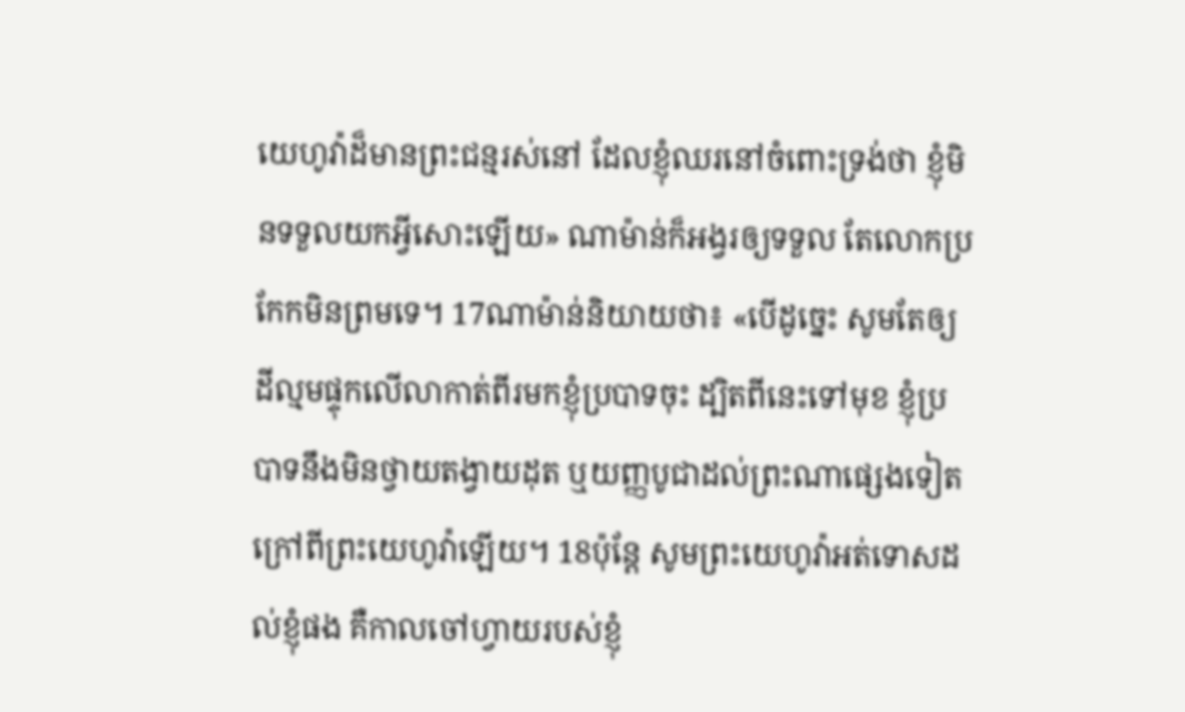យេហូវ៉ាដ៏មានព្រះជន្មរស់នៅ ដែលខ្ញុំឈរនៅចំពោះទ្រង់ថា ខ្ញុំមិនទទួលយកអ្វីសោះឡើយ» ណាម៉ាន់ក៏អង្វរឲ្យទទួល តែលោកប្រកែកមិនព្រមទេ។ 17ណាម៉ាន់និយាយថា៖ «បើដូច្នេះ សូមតែឲ្យដីល្មមផ្ទុកលើលាកាត់ពីរមកខ្ញុំប្របាទចុះ ដ្បិតពីនេះទៅមុខ ខ្ញុំប្របាទនឹងមិនថ្វាយតង្វាយដុត ឬយញ្ញបូជាដល់ព្រះណាផ្សេងទៀត ក្រៅពីព្រះយេហូវ៉ាឡើយ។ 18ប៉ុន្តែ សូមព្រះយេហូវ៉ាអត់ទោសដល់ខ្ញុំផង គឺកាលចៅហ្វាយរបស់ខ្ញុំ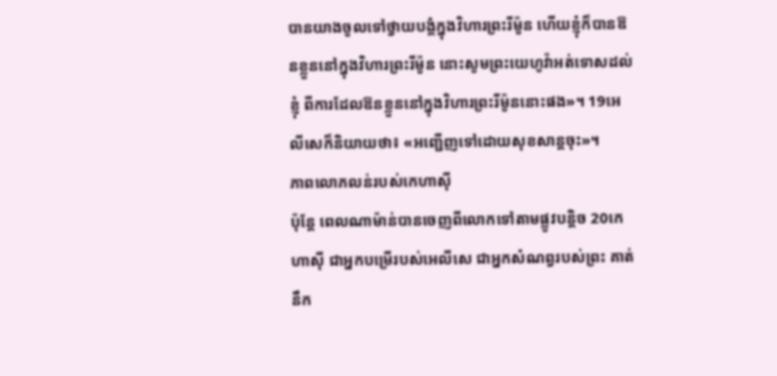បានយាងចូលទៅថ្វាយបង្គំក្នុងវិហារព្រះរីម៉ូន ហើយខ្ញុំក៏បានឱនខ្លួននៅក្នុងវិហារព្រះរីម៉ូន នោះសូមព្រះយេហូវ៉ាអត់ទោសដល់ខ្ញុំ ពីការដែលឱនខ្លួននៅក្នុងវិហារព្រះរីម៉ូននោះផង»។ 19អេលីសេក៏និយាយថា៖ «អញ្ជើញទៅដោយសុខសាន្តចុះ»។
ភាពលោភលន់របស់កេហាស៊ី
ប៉ុន្តែ ពេលណាម៉ាន់បានចេញពីលោកទៅតាមផ្លូវបន្តិច 20កេហាស៊ី ជាអ្នកបម្រើរបស់អេលីសេ ជាអ្នកសំណព្វរបស់ព្រះ គាត់នឹក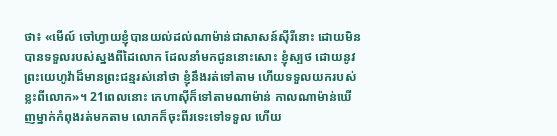ថា៖ «មើល៍ ចៅហ្វាយខ្ញុំបានយល់ដល់ណាម៉ាន់ជាសាសន៍ស៊ីរីនោះ ដោយមិនបានទទួលរបស់ស្នងពីដៃលោក ដែលនាំមកជូននោះសោះ ខ្ញុំស្បថ ដោយនូវព្រះយេហូវ៉ាដ៏មានព្រះជន្មរស់នៅថា ខ្ញុំនឹងរត់ទៅតាម ហើយទទួលយករបស់ខ្លះពីលោក»។ 21ពេលនោះ កេហាស៊ីក៏ទៅតាមណាម៉ាន់ កាលណាម៉ាន់ឃើញម្នាក់កំពុងរត់មកតាម លោកក៏ចុះពីរទេះទៅទទួល ហើយ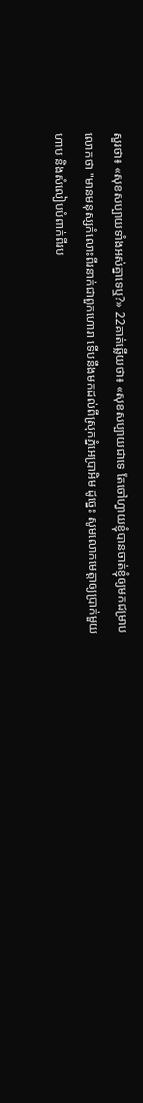សួរថា៖ «សុខសប្បាយទាំងអស់គ្នាទេឬ?» 22គាត់ឆ្លើយថា៖ «សុខសប្បាយជាទេ តែចៅហ្វាយខ្ញុំបានចាត់ខ្ញុំឲ្យមកជម្រាបលោកថា "មានមនុស្សកំលោះពីរនាក់ជាពួកហោរា ទើបនឹងមកដល់ពីស្រុកភ្នំអេប្រាអិម ដូច្នេះ សូមលោកមេត្តាឲ្យប្រាក់មួយហាប និងសំលៀបបំពាក់ពីរប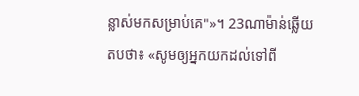ន្លាស់មកសម្រាប់គេ"»។ 23ណាម៉ាន់ឆ្លើយតបថា៖ «សូមឲ្យអ្នកយកដល់ទៅពី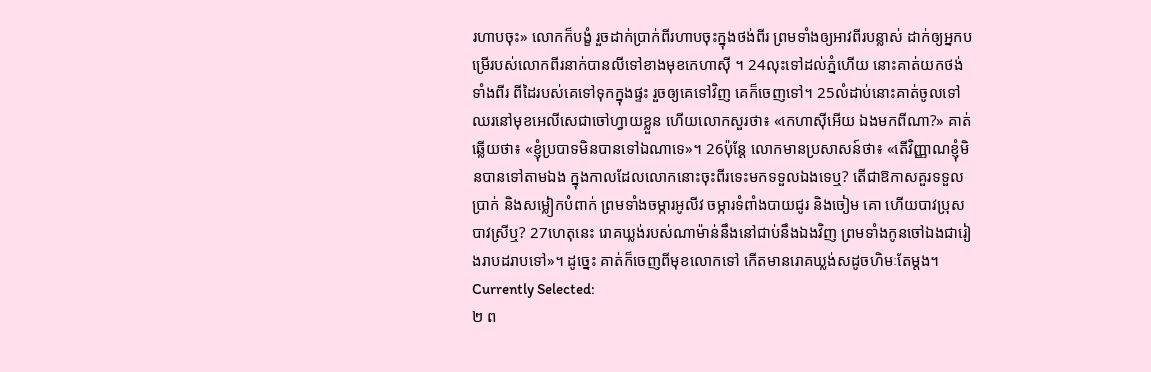រហាបចុះ» លោកក៏បង្ខំ រួចដាក់ប្រាក់ពីរហាបចុះក្នុងថង់ពីរ ព្រមទាំងឲ្យអាវពីរបន្លាស់ ដាក់ឲ្យអ្នកបម្រើរបស់លោកពីរនាក់បានលីទៅខាងមុខកេហាស៊ី ។ 24លុះទៅដល់ភ្នំហើយ នោះគាត់យកថង់ទាំងពីរ ពីដៃរបស់គេទៅទុកក្នុងផ្ទះ រួចឲ្យគេទៅវិញ គេក៏ចេញទៅ។ 25លំដាប់នោះគាត់ចូលទៅឈរនៅមុខអេលីសេជាចៅហ្វាយខ្លួន ហើយលោកសួរថា៖ «កេហាស៊ីអើយ ឯងមកពីណា?» គាត់ឆ្លើយថា៖ «ខ្ញុំប្របាទមិនបានទៅឯណាទេ»។ 26ប៉ុន្តែ លោកមានប្រសាសន៍ថា៖ «តើវិញ្ញាណខ្ញុំមិនបានទៅតាមឯង ក្នុងកាលដែលលោកនោះចុះពីរទេះមកទទួលឯងទេឬ? តើជាឱកាសគួរទទួលប្រាក់ និងសម្លៀកបំពាក់ ព្រមទាំងចម្ការអូលីវ ចម្ការទំពាំងបាយជូរ និងចៀម គោ ហើយបាវប្រុសបាវស្រីឬ? 27ហេតុនេះ រោគឃ្លង់របស់ណាម៉ាន់នឹងនៅជាប់នឹងឯងវិញ ព្រមទាំងកូនចៅឯងជារៀងរាបដរាបទៅ»។ ដូច្នេះ គាត់ក៏ចេញពីមុខលោកទៅ កើតមានរោគឃ្លង់សដូចហិមៈតែម្តង។
Currently Selected:
២ ព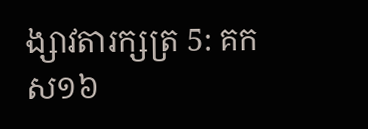ង្សាវតារក្សត្រ 5: គកស១៦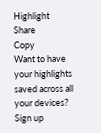Highlight
Share
Copy
Want to have your highlights saved across all your devices? Sign up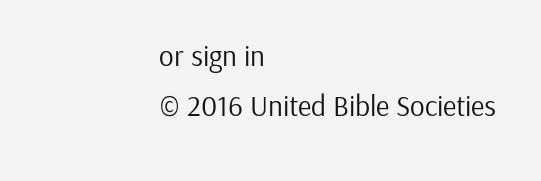or sign in
© 2016 United Bible Societies